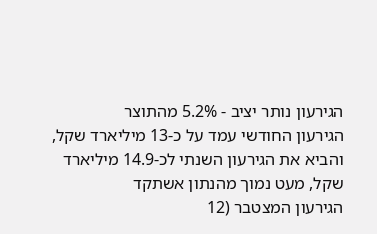הגירעון נותר יציב - 5.2% מהתוצר
הגירעון החודשי עמד על כ-13 מיליארד שקל, והביא את הגירעון השנתי לכ-14.9 מיליארד שקל, מעט נמוך מהנתון אשתקד
הגירעון המצטבר (12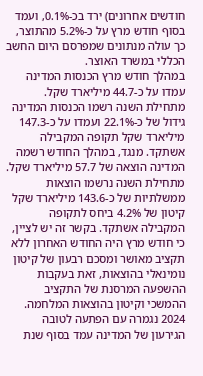חודשים אחרונים) ירד בכ-0.1%, ועמד בסוף חודש מרץ על כ-5.2% מהתוצר, כך עולה מנתונים שמפרסם היום החשב הכללי במשרד האוצר.
במהלך חודש מרץ הכנסות המדינה עמדו על כ-44.7 מיליארד שקל. מתחילת השנה רשמו הכנסות המדינה גידול של כ-22.1% ועמדו על כ-147.3 מיליארד שקל תקופה המקבילה אשתקד. מנגד, במהלך החודש רשמה המדינה הוצאה של 57.7 מיליארד שקל. מתחילת השנה נרשמו הוצאות ממשלתיות של כ-143.6 מיליארד שקל קיטון של 4.2% ביחס לתקופה המקבילה אשתקד. בקשר זה יש לציין, כי חודש מרץ היה החודש האחרון ללא תקציב מאושר ומסכם רבעון של קיטון נומינאלי בהוצאות, זאת בעקבות ההשפעה המרסנת של התקציב ההמשכי וקיטון בהוצאות המלחמה.
2024 נגמרה עם הפתעה לטובה
הגירעון של המדינה עמד בסוף שנת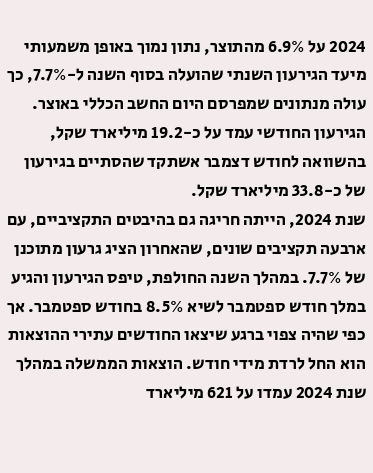2024 על 6.9% מהתוצר, נתון נמוך באופן משמעותי מיעד הגירעון השנתי שהועלה בסוף השנה ל-7.7%, כך עולה מנתונים שמפרסם היום החשב הכללי באוצר. הגירעון החודשי עמד על כ-19.2 מיליארד שקל, בהשוואה לחודש דצמבר אשתקד שהסתיים בגירעון של כ-33.8 מיליארד שקל.
שנת 2024, הייתה חריגה גם בהיבטים התקציביים, עם ארבעה תקציבים שונים, שהאחרון הציג גרעון מתוכנן של 7.7%. במהלך השנה החולפת, טיפס הגירעון והגיע במלך חודש ספטמבר לשיא 8.5% בחודש ספטמבר. אך כפי שהיה צפוי ברגע שיצאו החודשים עתירי ההוצאות הוא החל לרדת מידי חודש. הוצאות הממשלה במהלך שנת 2024 עמדו על 621 מיליארד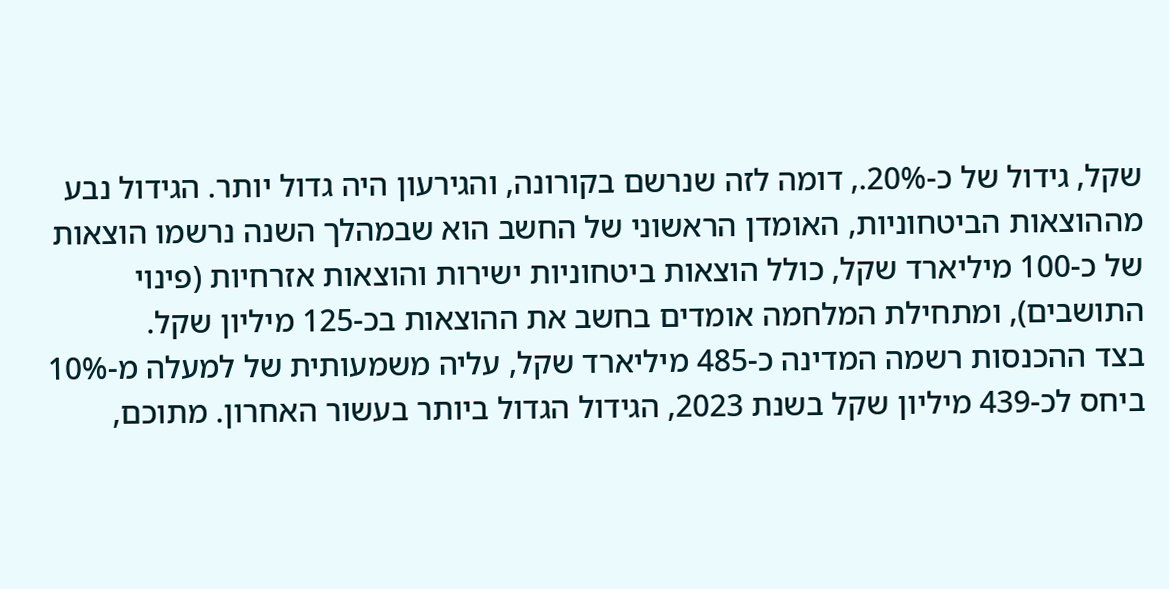שקל, גידול של כ-20%., דומה לזה שנרשם בקורונה, והגירעון היה גדול יותר. הגידול נבע מההוצאות הביטחוניות, האומדן הראשוני של החשב הוא שבמהלך השנה נרשמו הוצאות של כ-100 מיליארד שקל, כולל הוצאות ביטחוניות ישירות והוצאות אזרחיות (פינוי התושבים), ומתחילת המלחמה אומדים בחשב את ההוצאות בכ-125 מיליון שקל.
בצד ההכנסות רשמה המדינה כ-485 מיליארד שקל, עליה משמעותית של למעלה מ-10% ביחס לכ-439 מיליון שקל בשנת 2023, הגידול הגדול ביותר בעשור האחרון. מתוכם,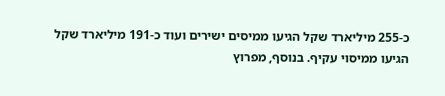כ-255 מיליארד שקל הגיעו ממיסים ישירים ועוד כ-191 מיליארד שקל הגיעו ממיסוי עקיף. בנוסף, מפרוץ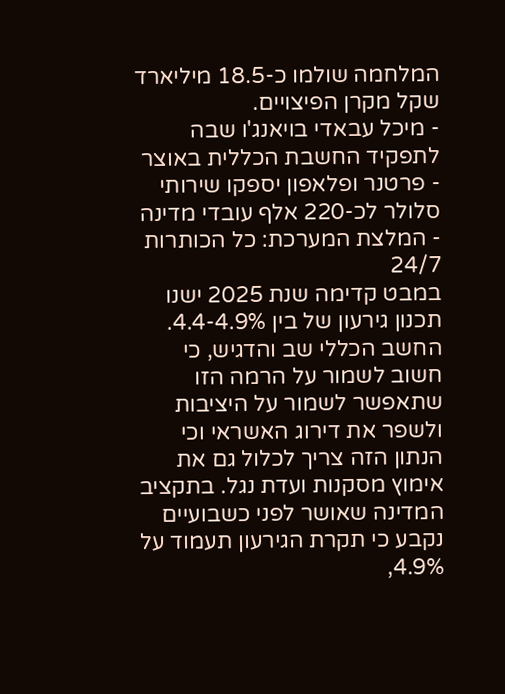המלחמה שולמו כ-18.5 מיליארד שקל מקרן הפיצויים.
- מיכל עבאדי בויאנג'ו שבה לתפקיד החשבת הכללית באוצר
- פרטנר ופלאפון יספקו שירותי סלולר לכ-220 אלף עובדי מדינה
- המלצת המערכת: כל הכותרות 24/7
במבט קדימה שנת 2025 ישנו תכנון גירעון של בין 4.4-4.9%. החשב הכללי שב והדגיש, כי חשוב לשמור על הרמה הזו שתאפשר לשמור על היציבות ולשפר את דירוג האשראי וכי הנתון הזה צריך לכלול גם את אימוץ מסקנות ועדת נגל. בתקציב המדינה שאושר לפני כשבועיים נקבע כי תקרת הגירעון תעמוד על 4.9%,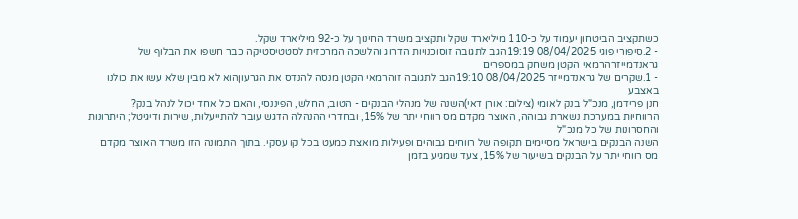כשתקציב הביטחון יעמוד על כ-110 מיליארד שקל ותקציב משרד החינוך על כ-92 מיליארד שקל.
- 2.סיפורי פוגי 08/04/2025 19:19הגב לתגובה זוסוכנויות הדרוג והלשכה המרכזית לסטטיסטיקה כבר חשפו את הבלוף של גראנדמייזרהרמאי הקטן משחק במספרים
- 1.שקרים של גראנדמייזר 08/04/2025 19:10הגב לתגובה זוהרמאי הקטן מנסה להנדס את הגרעוןהוא לא מבין שלא עשו את כולנו באצבע
חנן פרידמן, מנכ"ל בנק לאומי (צילום: אורן דאי)השנה של מנהלי הבנקים - הטוב, החלש, הפיננסי, והאם כל אחד יכול לנהל בנק?
הרווחיות במערכת נשארת גבוהה, האוצר מקדם מס רווחי יתר של 15%, ובחדרי ההנהלה הדגש עובר להתייעלות, שירות ודיגיטל; היתרונות והחסרונות של כל מנכ"ל
השנה הבנקים בישראל מסיימים תקופה של רווחים גבוהים ופעילות מואצת כמעט בכל קו עסקי. בתוך התמונה הזו משרד האוצר מקדם מס רווחי יתר על הבנקים בשיעור של 15%, צעד שמגיע בזמן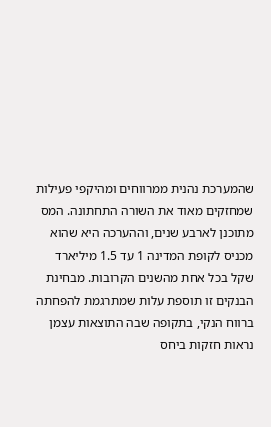שהמערכת נהנית ממרווחים ומהיקפי פעילות שמחזקים מאוד את השורה התחתונה. המס מתוכנן לארבע שנים, וההערכה היא שהוא מכניס לקופת המדינה 1 עד 1.5 מיליארד שקל בכל אחת מהשנים הקרובות. מבחינת הבנקים זו תוספת עלות שמתרגמת להפחתה ברווח הנקי, בתקופה שבה התוצאות עצמן נראות חזקות ביחס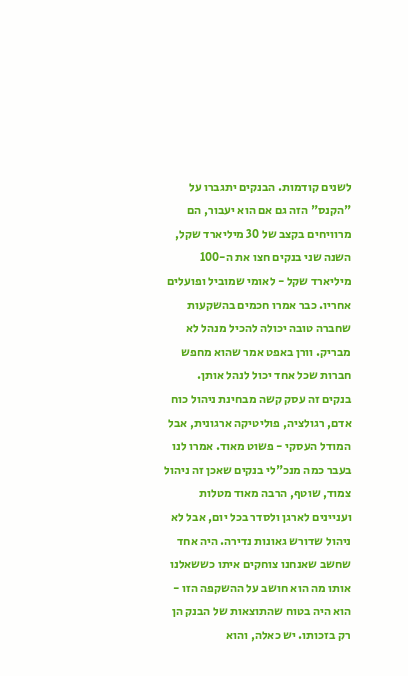לשנים קודמות. הבנקים יתגברו על "הקנס" הזה גם אם הוא יעבור, הם מרוויחים בקצב של 30 מיליארד שקל, השנה שני בנקים חצו את ה-100 מיליארד שקל - לאומי שמוביל ופועלים אחריו. כבר אמרו חכמים בהשקעות שחברה טובה יכולה להכיל מנהל לא מבריק. וורן באפט אמר שהוא מחפש חברות שכל אחד יכול לנהל אותן.
בנקים זה עסק קשה מבחינת ניהול כוח אדם, רגולציה, פוליטיקה ארגונית, אבל המודל העסקי - פשוט מאוד. אמרו לנו בעבר כמה מנכ"לי בנקים שאכן זה ניהול צמוד, שוטף, הרבה מאוד מטלות ועניינים לארגן ולסדר בכל יום, אבל לא ניהול שדורש גאונות נדירה. היה אחד שחשב שאנחנו צוחקים איתו כששאלנו אותו מה הוא חושב על ההשקפה הזו - הוא היה בטוח שהתוצאות של הבנק הן רק בזכותו. יש כאלה, והוא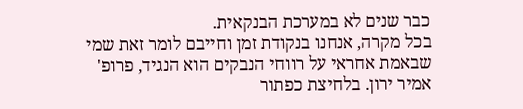כבר שנים לא במערכת הבנקאית.
בכל מקרה, אנחנו בנקודת זמן וחייבם לומר זאת שמי שבאמת אחראי על רווחי הנבקים הוא הנגיד, פרופ' אמיר ירון. בלחיצת כפתור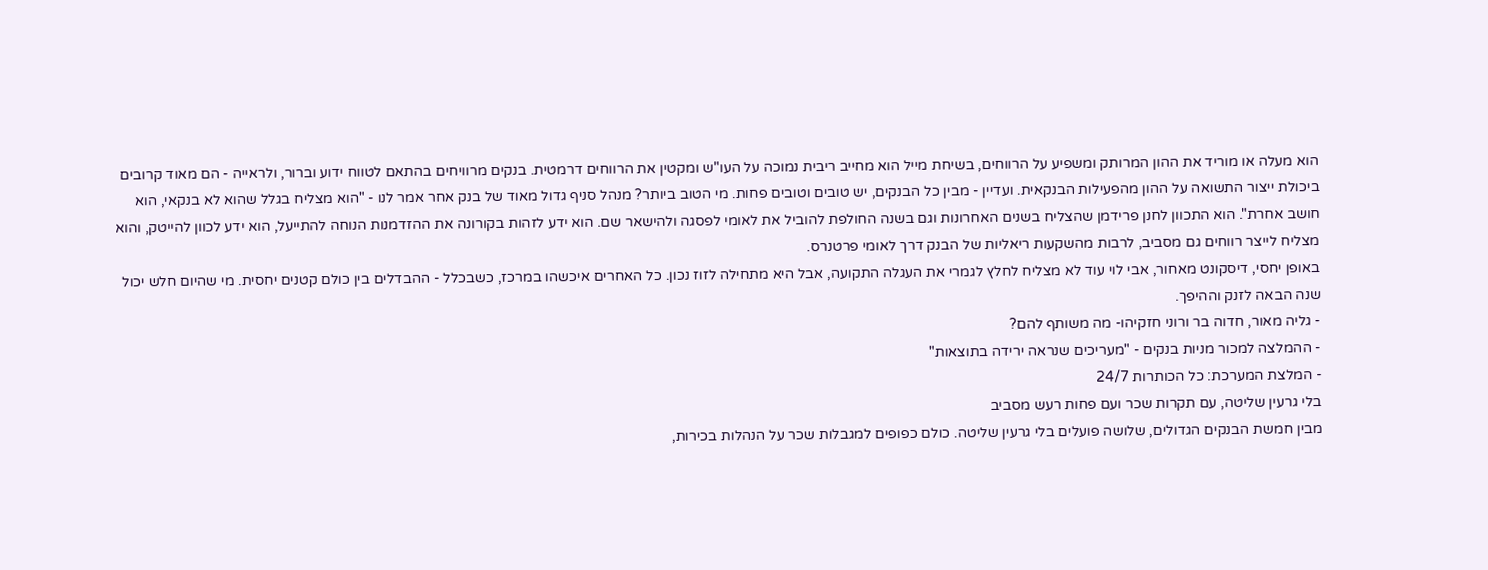הוא מעלה או מוריד את ההון המרותק ומשפיע על הרווחים, בשיחת מייל הוא מחייב ריבית נמוכה על העו"ש ומקטין את הרווחים דרמטית. בנקים מרוויחים בהתאם לטווח ידוע וברור, ולראייה - הם מאוד קרובים ביכולת ייצור התשואה על ההון מהפעילות הבנקאית. ועדיין - מבין כל הבנקים, יש טובים וטובים פחות. מי הטוב ביותר? מנהל סניף גדול מאוד של בנק אחר אמר לנו - "הוא מצליח בגלל שהוא לא בנקאי, הוא חושב אחרת". הוא התכוון לחנן פרידמן שהצליח בשנים האחרונות וגם בשנה החולפת להוביל את לאומי לפסגה ולהישאר שם. הוא ידע לזהות בקורונה את ההזדמנות הנוחה להתייעל, הוא ידע לכוון להייטק, והוא מצליח לייצר רווחים גם מסביב, לרבות מהשקעות ריאליות של הבנק דרך לאומי פרטנרס.
באופן יחסי, דיסקונט מאחור, אבי לוי עוד לא מצליח לחלץ לגמרי את העגלה התקועה, אבל היא מתחילה לזוז נכון. כל האחרים איכשהו במרכז, כשבכלל - ההבדלים בין כולם קטנים יחסית. מי שהיום חלש יכול שנה הבאה לזנק וההיפך.
- גליה מאור, חדוה בר ורוני חזקיהו- מה משותף להם?
- ההמלצה למכור מניות בנקים - "מעריכים שנראה ירידה בתוצאות"
- המלצת המערכת: כל הכותרות 24/7
בלי גרעין שליטה, עם תקרות שכר ועם פחות רעש מסביב
מבין חמשת הבנקים הגדולים, שלושה פועלים בלי גרעין שליטה. כולם כפופים למגבלות שכר על הנהלות בכירות,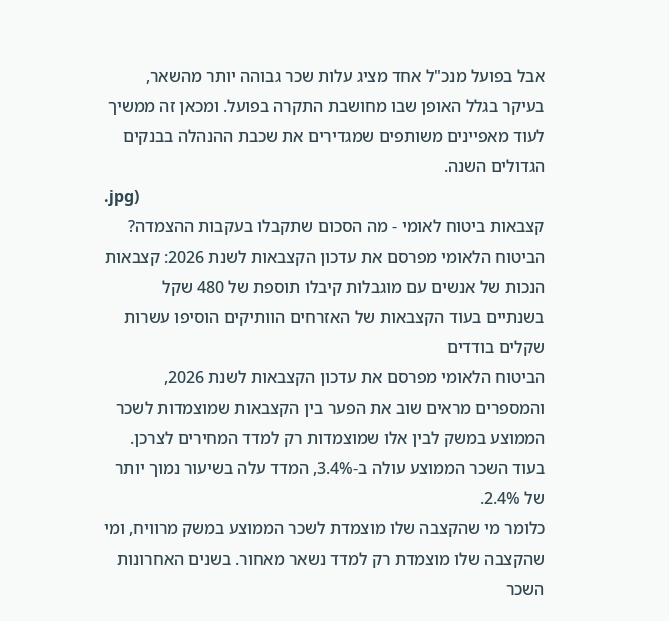אבל בפועל מנכ"ל אחד מציג עלות שכר גבוהה יותר מהשאר, בעיקר בגלל האופן שבו מחושבת התקרה בפועל. ומכאן זה ממשיך לעוד מאפיינים משותפים שמגדירים את שכבת ההנהלה בבנקים הגדולים השנה.
.jpg)
קצבאות ביטוח לאומי - מה הסכום שתקבלו בעקבות ההצמדה?
הביטוח הלאומי מפרסם את עדכון הקצבאות לשנת 2026: קצבאות הנכות של אנשים עם מוגבלות קיבלו תוספת של 480 שקל בשנתיים בעוד הקצבאות של האזרחים הוותיקים הוסיפו עשרות שקלים בודדים
הביטוח הלאומי מפרסם את עדכון הקצבאות לשנת 2026, והמספרים מראים שוב את הפער בין הקצבאות שמוצמדות לשכר הממוצע במשק לבין אלו שמוצמדות רק למדד המחירים לצרכן. בעוד השכר הממוצע עולה ב-3.4%, המדד עלה בשיעור נמוך יותר של 2.4%.
כלומר מי שהקצבה שלו מוצמדת לשכר הממוצע במשק מרוויח, ומי שהקצבה שלו מוצמדת רק למדד נשאר מאחור. בשנים האחרונות השכר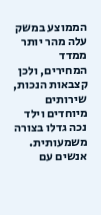הממוצע במשק עלה מהר יותר ממדד המחירים, ולכן קצבאות הנכות, שירותים מיוחדים וילד נכה גדלו בצורה משמעותית. אנשים עם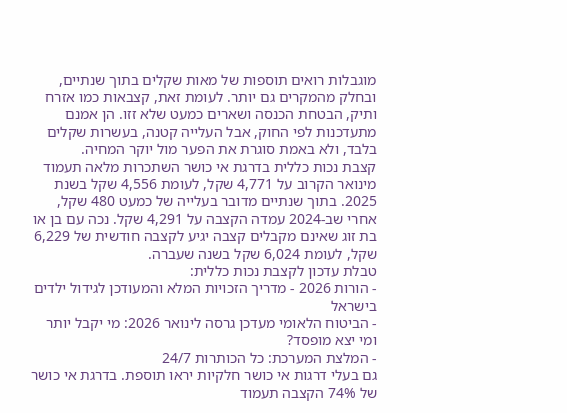מוגבלות רואים תוספות של מאות שקלים בתוך שנתיים, ובחלק מהמקרים גם יותר. לעומת זאת, קצבאות כמו אזרח ותיק, הבטחת הכנסה ושארים כמעט שלא זזו. הן אמנם מתעדכנות לפי החוק, אבל העלייה קטנה, בעשרות שקלים בלבד, ולא באמת סוגרת את הפער מול יוקר המחיה.
קצבת נכות כללית בדרגת אי כושר השתכרות מלאה תעמוד מינואר הקרוב על 4,771 שקל, לעומת 4,556 שקל בשנת 2025. בתוך שנתיים מדובר בעלייה של כמעט 480 שקל, אחרי שב-2024 עמדה הקצבה על 4,291 שקל. נכה עם בן או בת זוג שאינם מקבלים קצבה יגיע לקצבה חודשית של 6,229 שקל, לעומת 6,024 שקל בשנה שעברה.
טבלת עדכון לקצבת נכות כללית:
- הורות 2026 - מדריך הזכויות המלא והמעודכן לגידול ילדים בישראל
- הביטוח הלאומי מעדכן גרסה לינואר 2026: מי יקבל יותר ומי יצא מופסד?
- המלצת המערכת: כל הכותרות 24/7
גם בעלי דרגות אי כושר חלקיות יראו תוספת. בדרגת אי כושר של 74% הקצבה תעמוד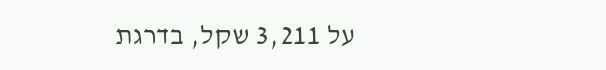על 3,211 שקל, בדרגת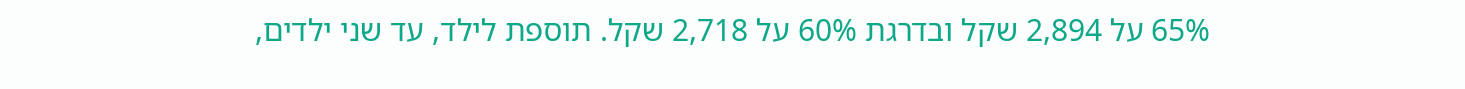65% על 2,894 שקל ובדרגת 60% על 2,718 שקל. תוספת לילד, עד שני ילדים,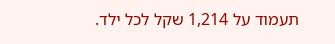תעמוד על 1,214 שקל לכל ילד.